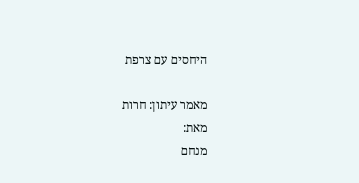היחסים עם צרפת

מאמר עיתון: חרות
מאת:
מנחם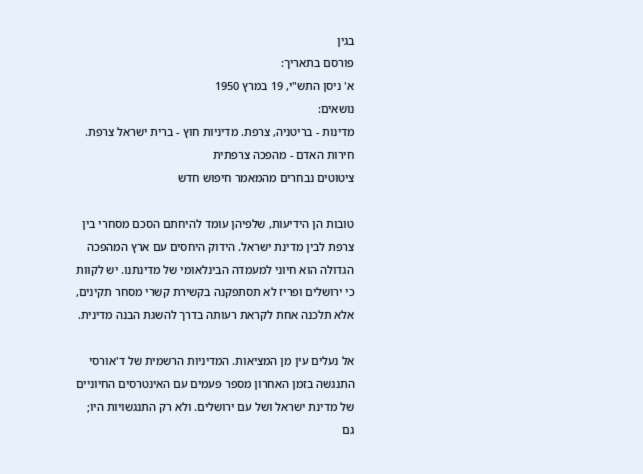בגין
פורסם בתאריך:
א' ניסן התש"י, 19 במרץ 1950
נושאים:
מדינות - בריטניה, צרפת. מדיניות חוץ - ברית ישראל צרפת. חירות האדם - מהפכה צרפתית
ציטוטים נבחרים מהמאמר חיפוש חדש

טובות הן הידיעות, שלפיהן עומד להיחתם הסכם מסחרי בין צרפת לבין מדינת ישראל. הידוק היחסים עם ארץ המהפכה הגדולה הוא חיוני למעמדה הבינלאומי של מדינתנו. יש לקוות כי ירושלים ופריז לא תסתפקנה בקשירת קשרי מסחר תקינים, אלא תלכנה אחת לקראת רעותה בדרך להשגת הבנה מדינית.

אל נעלים עין מן המציאות. המדיניות הרשמית של ד'אורסי התנגשה בזמן האחרון מספר פעמים עם האינטרסים החיוניים של מדינת ישראל ושל עם ירושלים. ולא רק התנגשויות היו; גם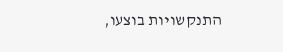התנקשויות בוצעו,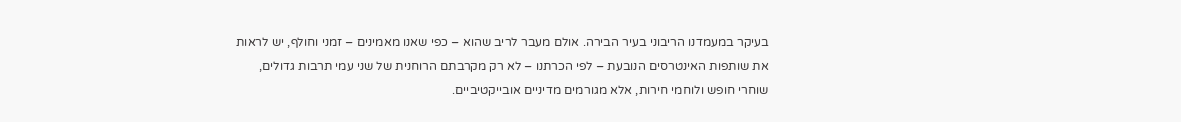בעיקר במעמדנו הריבוני בעיר הבירה. אולם מעבר לריב שהוא – כפי שאנו מאמינים – זמני וחולף, יש לראות את שותפות האינטרסים הנובעת – לפי הכרתנו – לא רק מקרבתם הרוחנית של שני עמי תרבות גדולים, שוחרי חופש ולוחמי חירות, אלא מגורמים מדיניים אובייקטיביים.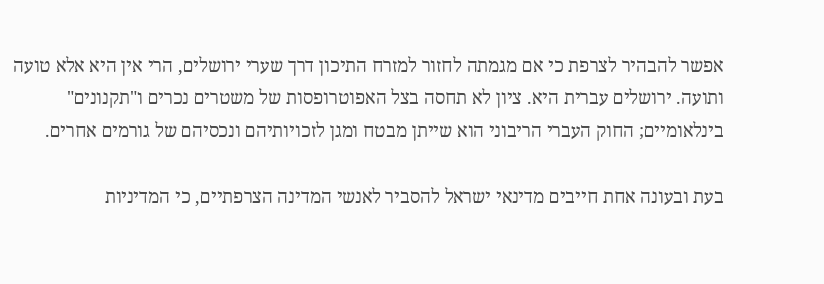אפשר להבהיר לצרפת כי אם מגמתה לחזור למזרח התיכון דרך שערי ירושלים, הרי אין היא אלא טועה ותועה. ירושלים עברית היא. ציון לא תחסה בצל האפוטרופסות של משטרים נכרים ו"תקנונים" בינלאומיים; החוק העברי הריבוני הוא שייתן מבטח ומגן לזכויותיהם ונכסיהם של גורמים אחרים.

בעת ובעונה אחת חייבים מדינאי ישראל להסביר לאנשי המדינה הצרפתיים, כי המדיניות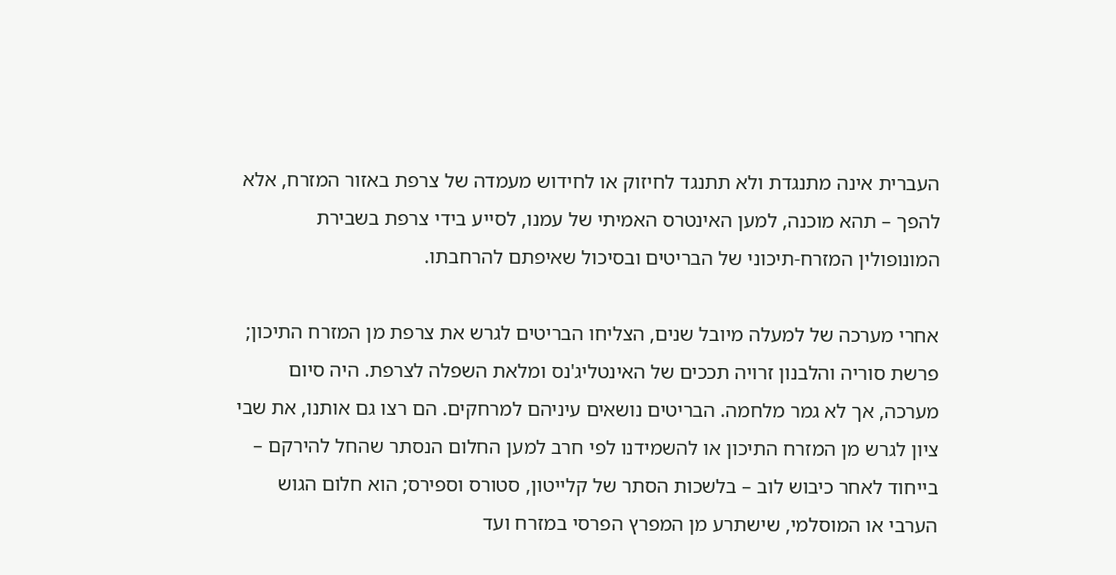העברית אינה מתנגדת ולא תתנגד לחיזוק או לחידוש מעמדה של צרפת באזור המזרח, אלא להפך – תהא מוכנה, למען האינטרס האמיתי של עמנו, לסייע בידי צרפת בשבירת המונופולין המזרח-תיכוני של הבריטים ובסיכול שאיפתם להרחבתו.

אחרי מערכה של למעלה מיובל שנים, הצליחו הבריטים לגרש את צרפת מן המזרח התיכון; פרשת סוריה והלבנון זרויה תככים של האינטליג'נס ומלאת השפלה לצרפת. היה סיום מערכה, אך לא גמר מלחמה. הבריטים נושאים עיניהם למרחקים. הם רצו גם אותנו, את שבי ציון לגרש מן המזרח התיכון או להשמידנו לפי חרב למען החלום הנסתר שהחל להירקם – בייחוד לאחר כיבוש לוב – בלשכות הסתר של קלייטון, סטורס וספירס; הוא חלום הגוש הערבי או המוסלמי, שישתרע מן המפרץ הפרסי במזרח ועד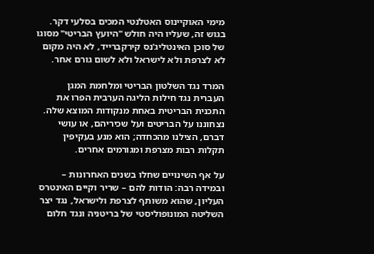מימי האוקיינוס האטלנטי המכים בסלעי דקר. בגוש זה, שעליו היה חולש "היועץ הבריטי" מסוגו של סוכן האינטליג'נס קירקברייד, לא היה מקום לא לצרפת ולא לישראל ולא לשום גורם אחר.

המרד נגד השלטון הבריטי ומלחמת המגן העברית נגד חילות הליגה הערבית הפרו את התכנית הבריטית באחת מנקודות המוצא שלה. נצחוננו על הבריטים ועל שכיריהם, או עושי דברם, הצילנו מהכחדה; הוא מנע בעקיפין תקלות רבות מצרפת ומגורמים אחרים.

על אף השינויים שחלו בשנים האחרונות – ובמידה רבה: הודות להם – שריר וקיים האינטרס העליון, שהוא משותף לצרפת ולישראל, נגד יצר השליטה המונופוליסטי של בריטניה ונגד חלום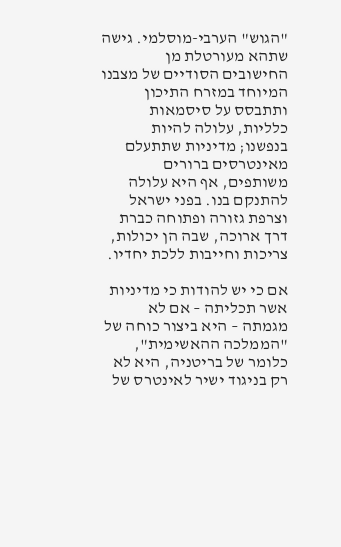"הגוש" הערבי-מוסלמי. גישה שתהא מעורטלת מן החישובים הסודיים של מצבנו המיוחד במזרח התיכון ותתבסס על סיסמאות כלליות, עלולה להיות בנפשנו; מדיניות שתתעלם מאינטרסים ברורים משותפים, אף היא עלולה להתנקם בנו. בפני ישראל וצרפת גזורה ופתוחה כברת דרך ארוכה, שבה הן יכולות, צריכות וחייבות ללכת יחדיו.

אם כי יש להודות כי מדיניות אשר תכליתה – אם לא מגמתה – היא ביצור כוחה של "הממלכה ההאשימית", כלומר של בריטניה, היא לא רק בניגוד ישיר לאינטרס של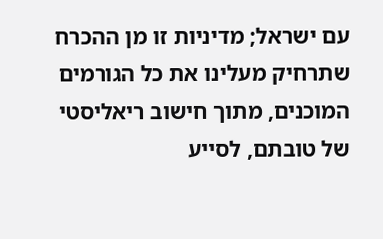עם ישראל; מדיניות זו מן ההכרח שתרחיק מעלינו את כל הגורמים המוכנים, מתוך חישוב ריאליסטי של טובתם, לסייע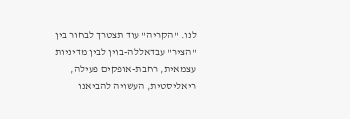לנו. "הקריה" עוד תצטרך לבחור בין "הציר" עבדאללה-בוין לבין מדיניות עצמאית, רחבת-אופקים פעילה, ריאליסטית, העשויה להביאנו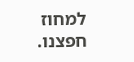למחוז חפצנו.